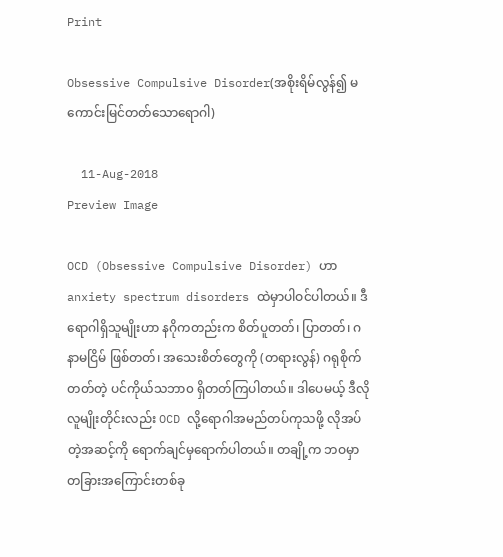Print

Obsessive Compulsive Disorder(အစိုးရိမ်လွန်၍ မကောင်းမြင်တတ်သောရောဂါ)

  11-Aug-2018
Preview Image

OCD (Obsessive Compulsive Disorder) ဟာ anxiety spectrum disorders ထဲမှာပါဝင်ပါတယ်။ ဒီရောဂါရှိသူမျိုးဟာ နဂိုကတည်းက စိတ်ပူတတ်၊ ပြာတတ်၊ ဂနာမငြိမ် ဖြစ်တတ်၊ အသေးစိတ်တွေကို (တရားလွန်) ဂရုစိုက်တတ်တဲ့ ပင်ကိုယ်သဘာ၀ ရှိတတ်ကြပါတယ်။ ဒါပေမယ့် ဒီလိုလူမျိုးတိုင်းလည်း OCD လို့ရောဂါအမည်တပ်ကုသဖို့ လိုအပ်တဲ့အဆင့်ကို ရောက်ချင်မှရောက်ပါတယ်။ တချို့က ဘဝမှာ တခြားအကြောင်းတစ်ခု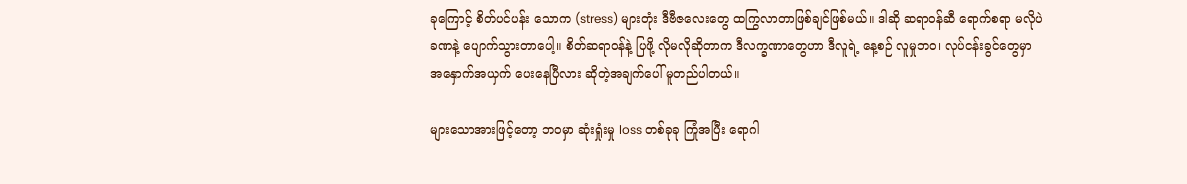ခုကြောင့် စိတ်ပင်ပန်း သောက (stress) များတုံး ဒီဗီဇလေးတွေ ထကြွလာတာဖြစ်ချင်ဖြစ်မယ်။ ဒါဆို ဆရာဝန်ဆီ ရောက်စရာ မလိုပဲ ခဏနဲ့ ပျောက်သွားတာပေါ့။ စိတ်ဆရာဝန်နဲ့ ပြဖို့ လိုမလိုဆိုတာက ဒီလက္ခဏာတွေဟာ ဒီလူရဲ့ နေ့စဉ် လူမှုဘဝ၊ လုပ်ငန်းခွင်တွေမှာ အနှောက်အယှက် ပေးနေပြီလား ဆိုတဲ့အချက်ပေါ် မူတည်ပါတယ်။

များသောအားဖြင့်တော့ ဘဝမှာ ဆုံးရှုံးမှု loss တစ်ခုခု ကြုံအပြီး ရောဂါ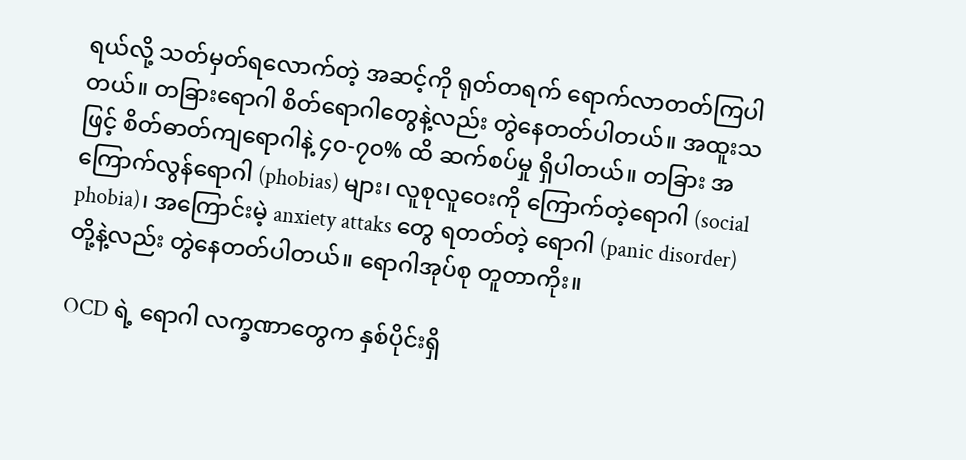ရယ်လို့ သတ်မှတ်ရလောက်တဲ့ အဆင့်ကို ရုတ်တရက် ရောက်လာတတ်ကြပါတယ်။ တခြားရောဂါ စိတ်ရောဂါတွေနဲ့လည်း တွဲနေတတ်ပါတယ်။ အထူးသဖြင့် စိတ်ဓာတ်ကျရောဂါနဲ့ ၄၀-၇၀% ထိ ဆက်စပ်မှု ရှိပါတယ်။ တခြား အကြောက်လွန်ရောဂါ (phobias) များ၊ လူစုလူဝေးကို ကြောက်တဲ့ရောဂါ (social phobia)၊ အကြောင်းမဲ့ anxiety attaks တွေ ရတတ်တဲ့ ရောဂါ (panic disorder) တို့နဲ့လည်း တွဲနေတတ်ပါတယ်။ ရောဂါအုပ်စု တူတာကိုး။

OCD ရဲ့ ရောဂါ လက္ခဏာတွေက နှစ်ပိုင်းရှိ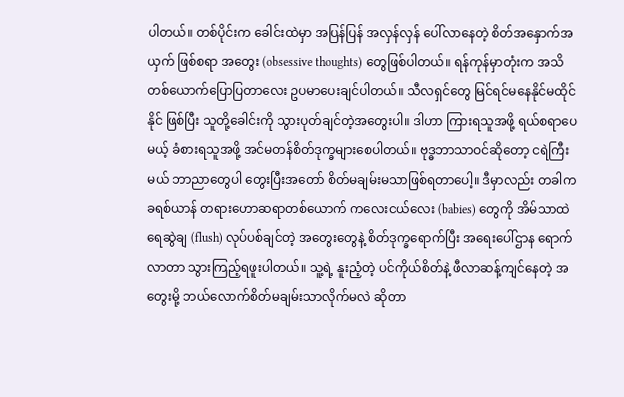ပါတယ်။ တစ်ပိုင်းက ခေါင်းထဲမှာ အပြန်ပြန် အလှန်လှန် ပေါ်လာနေတဲ့ စိတ်အနှောက်အယှက် ဖြစ်စရာ အတွေး (obsessive thoughts) တွေဖြစ်ပါတယ်။ ရန်ကုန်မှာတုံးက အသိတစ်ယောက်ပြောပြတာလေး ဥပမာပေးချင်ပါတယ်။ သီလရှင်တွေ မြင်ရင်မနေနိုင်မထိုင်နိုင် ဖြစ်ပြီး သူတို့ခေါင်းကို သွားပုတ်ချင်တဲ့အတွေးပါ။ ဒါဟာ ကြားရသူအဖို့ ရယ်စရာပေမယ့် ခံစားရသူအဖို့ အင်မတန်စိတ်ဒုက္ခများစေပါတယ်။ ဗုဒ္ဓဘာသာဝင်ဆိုတော့ ငရဲကြီးမယ် ဘာညာတွေပါ တွေးပြီးအတော် စိတ်မချမ်းမသာဖြစ်ရတာပေါ့။ ဒီမှာလည်း တခါက ခရစ်ယာန် တရားဟောဆရာတစ်ယောက် ကလေးငယ်လေး (babies) တွေကို အိမ်သာထဲ ရေဆွဲချ (flush) လုပ်ပစ်ချင်တဲ့ အတွေးတွေနဲ့ စိတ်ဒုက္ခရောက်ပြီး အရေးပေါ်ဌာန ရောက်လာတာ သွားကြည့်ရဖူးပါတယ်။ သူ့ရဲ့ နူးညံ့တဲ့ ပင်ကိုယ်စိတ်နဲ့ ဖီလာဆန့်ကျင်နေတဲ့ အတွေးမို့ ဘယ်လောက်စိတ်မချမ်းသာလိုက်မလဲ ဆိုတာ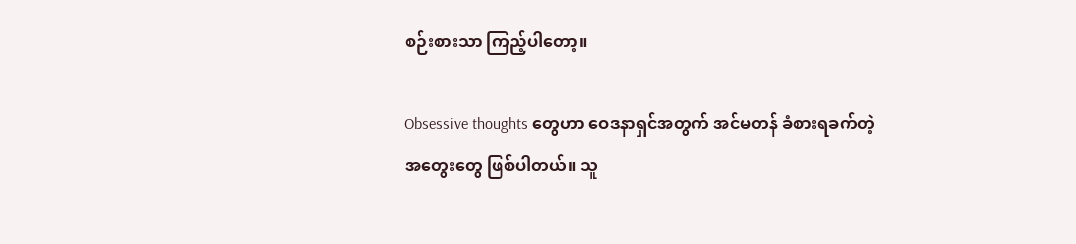စဉ်းစားသာ ကြည့်ပါတော့။

Obsessive thoughts တွေဟာ ဝေဒနာရှင်အတွက် အင်မတန် ခံစားရခက်တဲ့ အတွေးတွေ ဖြစ်ပါတယ်။ သူ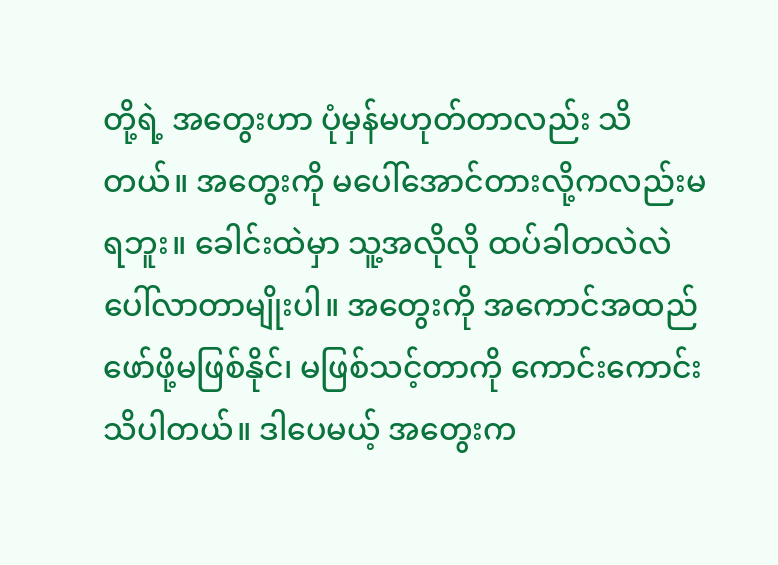တို့ရဲ့ အတွေးဟာ ပုံမှန်မဟုတ်တာလည်း သိတယ်။ အတွေးကို မပေါ်အောင်တားလို့ကလည်းမရဘူး။ ခေါင်းထဲမှာ သူ့အလိုလို ထပ်ခါတလဲလဲ ပေါ်လာတာမျိုးပါ။ အတွေးကို အကောင်အထည် ဖော်ဖို့မဖြစ်နိုင်၊ မဖြစ်သင့်တာကို ကောင်းကောင်းသိပါတယ်။ ဒါပေမယ့် အတွေးက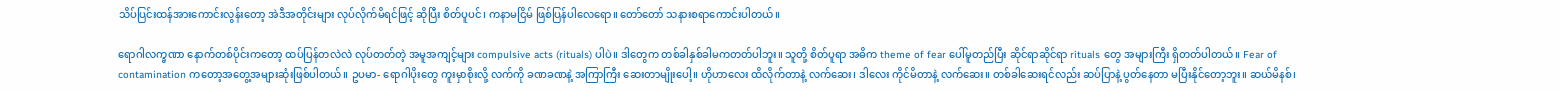သိပ်ပြင်းထန်အားကောင်းလွန်းတော့ အဲဒီအတိုင်းများ လုပ်လိုက်မိရင်ဖြင့် ဆိုပြီး စိတ်ပူပင်၊ ကနာမငြိမ် ဖြစ်ပြန်ပါလေရော။ တော်တော် သနားစရာကောင်းပါတယ်။

ရောဂါလက္ခဏာ နောက်တစ်ပိုင်းကတော့ ထပ်ပြန်တလဲလဲ လုပ်တတ်တဲ့ အမူအကျင့်များ compulsive acts (rituals) ပါပဲ။ ဒါတွေက တစ်ခါနှစ်ခါမကတတ်ပါဘူး။ သူတို့ စိတ်ပူရာ အဓိက theme of fear ပေါ်မူတည်ပြီး ဆိုင်ရာဆိုင်ရာ rituals တွေ အများကြီး ရှိတတ်ပါတယ်။ Fear of contamination ကတော့အတွေ့အများဆုံးဖြစ်ပါတယ်။ ဥပမာ- ရောဂါပိုးတွေ ကူးမှာစိုးလို့ လက်ကို ခဏခဏနဲ့ အကြာကြီး ဆေးတာမျိုးပေါ့။ ဟိုဟာလေး ထိလိုက်တာနဲ့ လက်ဆေး၊ ဒါလေး ကိုင်မိတာနဲ့ လက်ဆေး။ တစ်ခါဆေးရင်လည်း ဆပ်ပြာနဲ့ ပွတ်နေတာ မပြီးနိုင်တော့ဘူး။ ဆယ်မိနစ်၊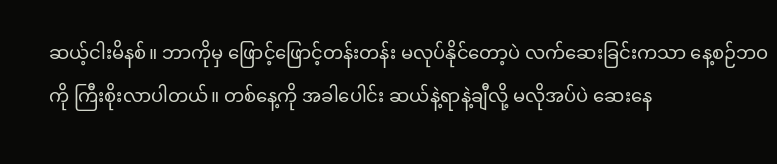ဆယ့်ငါးမိနစ်။ ဘာကိုမှ ဖြောင့်ဖြောင့်တန်းတန်း မလုပ်နိုင်တော့ပဲ လက်ဆေးခြင်းကသာ နေ့စဉ်ဘဝကို ကြီးစိုးလာပါတယ်။ တစ်နေ့ကို အခါပေါင်း ဆယ်နဲ့ရာနဲ့ချီလို့ မလိုအပ်ပဲ ဆေးနေ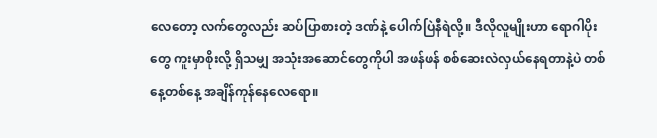လေတော့ လက်တွေလည်း ဆပ်ပြာစားတဲ့ ဒဏ်နဲ့ ပေါက်ပြဲနီရဲလို့။ ဒီလိုလူမျိုးဟာ ရောဂါပိုးတွေ ကူးမှာစိုးလို့ ရှိသမျှ အသုံးအဆောင်တွေကိုပါ အဖန်ဖန် စစ်ဆေးလဲလှယ်နေရတာနဲ့ပဲ တစ်နေ့တစ်နေ့ အချိန်ကုန်နေလေရော။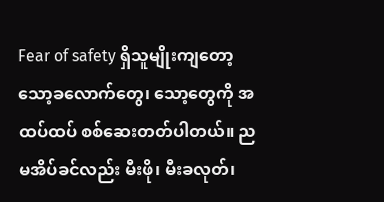Fear of safety ရှိသူမျိုးကျတော့ သော့ခလောက်တွေ၊ သော့တွေကို အထပ်ထပ် စစ်ဆေးတတ်ပါတယ်။ ညမအိပ်ခင်လည်း မီးဖို၊ မီးခလုတ်၊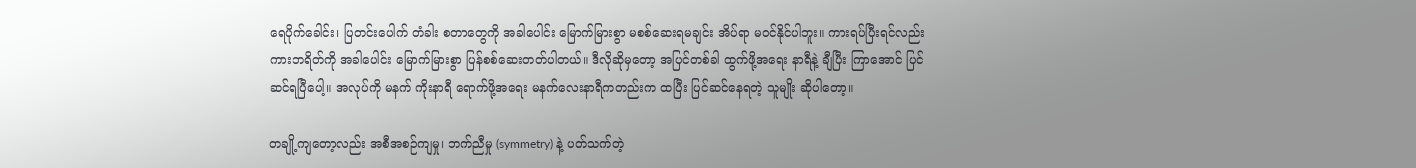ရေပိုက်ခေါင်း၊ ပြတင်းပေါက် တံခါး စတာတွေကို အခါပေါင်း မြောက်မြားစွာ မစစ်ဆေးရမချင်း အိပ်ရာ မဝင်နိုင်ပါဘူး။ ကားရပ်ပြီးရင်လည်း ကားဘရိတ်ကို အခါပေါင်း မြောက်မြားစွာ ပြန်စစ်ဆေးတတ်ပါတယ်။ ဒီလိုဆိုမှတော့ အပြင်တစ်ခါ ထွက်ဖို့အရေး နာရီနဲ့ ချီပြီး ကြာအောင် ပြင်ဆင်ရပြီပေါ့။ အလုပ်ကို မနက် ကိုးနာရီ ရောက်ဖို့အရေး မနက်လေးနာရီကတည်းက ထပြီး ပြင်ဆင်နေရတဲ့ သူမျိုး ဆိုပါတော့။

တချို့ကျတော့လည်း အစီအစဉ်ကျမှု၊ ဘက်ညီမှု (symmetry) နဲ့ ပတ်သက်တဲ့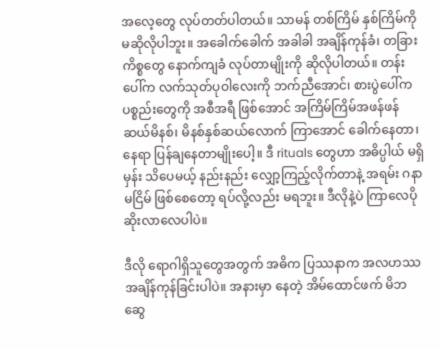အလေ့တွေ လုပ်တတ်ပါတယ်။ သာမန် တစ်ကြိမ် နှစ်ကြိမ်ကို မဆိုလိုပါဘူး။ အခေါက်ခေါက် အခါခါ အချိန်ကုန်ခံ၊ တခြားကိစ္စတွေ နောက်ကျခံ လုပ်တာမျိုးကို ဆိုလိုပါတယ်။ တန်းပေါ်က လက်သုတ်ပုဝါလေးကို ဘက်ညီအောင်၊ စားပွဲပေါ်က ပစ္စည်းတွေကို အစီအရီ ဖြစ်အောင် အကြိမ်ကြိမ်အဖန်ဖန် ဆယ်မိနစ်၊ မိနစ်နှစ်ဆယ်လောက် ကြာအောင် ခေါက်နေတာ၊ နေရာ ပြန်ချနေတာမျိုးပေါ့။ ဒီ rituals တွေဟာ အဓိပ္ပါယ် မရှိမှန်း သိပေမယ့် နည်းနည်း လျှော့ကြည့်လိုက်တာနဲ့ အရမ်း ဂနာမငြိမ် ဖြစ်စေတော့ ရပ်လို့လည်း မရဘူး။ ဒီလိုနဲ့ပဲ ကြာလေပိုဆိုးလာလေပါပဲ။

ဒီလို ရောဂါရှိသူတွေအတွက် အဓိက ပြဿနာက အလဟဿ အချိန်ကုန်ခြင်းပါပဲ။ အနားမှာ နေတဲ့ အိမ်ထောင်ဖက် မိဘဆွေ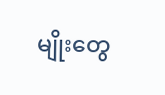မျိုးတွေ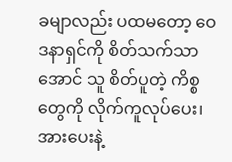ခမျာလည်း ပထမတော့ ဝေဒနာရှင်ကို စိတ်သက်သာအောင် သူ စိတ်ပူတဲ့ ကိစ္စတွေကို လိုက်ကူလုပ်ပေး၊ အားပေးနဲ့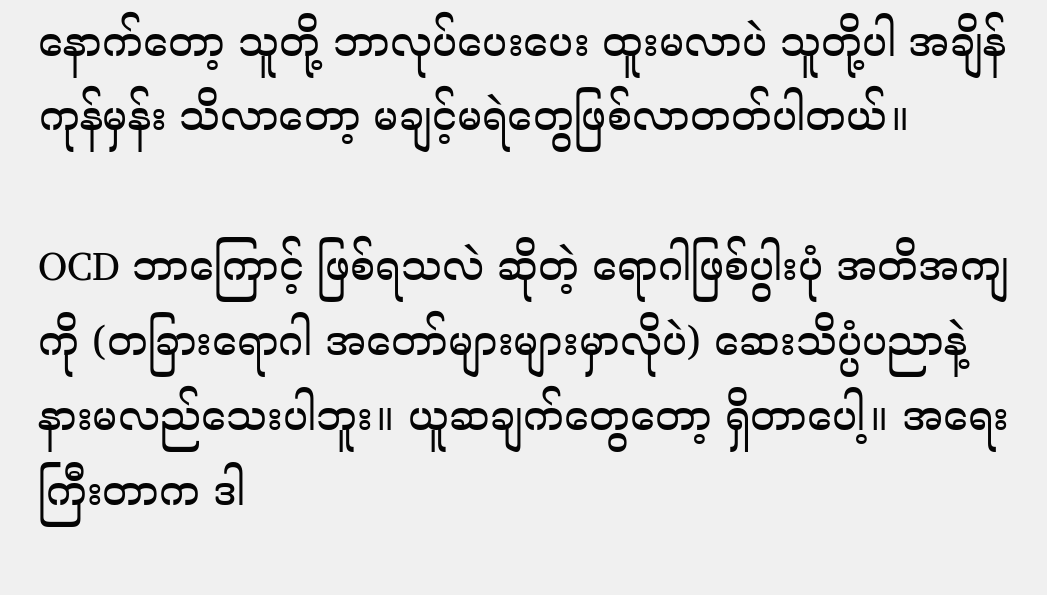နောက်တော့ သူတို့ ဘာလုပ်ပေးပေး ထူးမလာပဲ သူတို့ပါ အချိန်ကုန်မှန်း သိလာတော့ မချင့်မရဲတွေဖြစ်လာတတ်ပါတယ်။

OCD ဘာကြောင့် ဖြစ်ရသလဲ ဆိုတဲ့ ရောဂါဖြစ်ပွါးပုံ အတိအကျကို (တခြားရောဂါ အတော်များများမှာလိုပဲ) ဆေးသိပ္ပံပညာနဲ့ နားမလည်သေးပါဘူး။ ယူဆချက်တွေတော့ ရှိတာပေါ့။ အရေးကြီးတာက ဒါ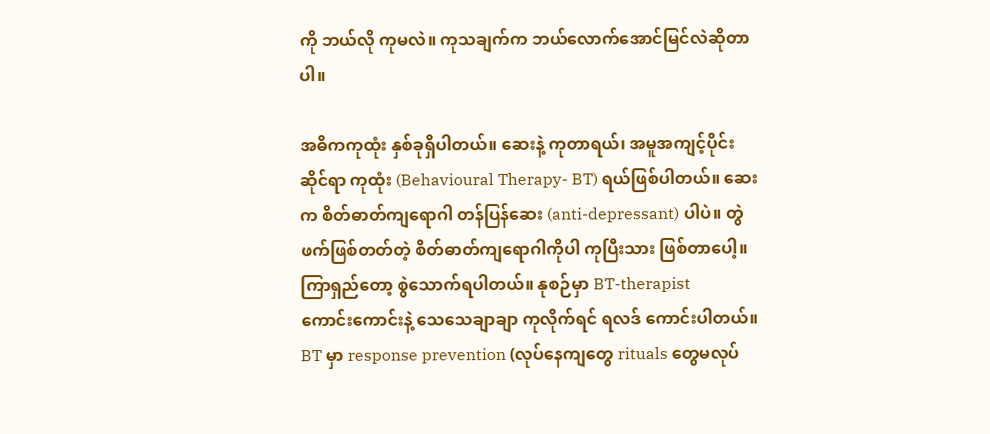ကို ဘယ်လို ကုမလဲ။ ကုသချက်က ဘယ်လောက်အောင်မြင်လဲဆိုတာပါ။

အဓိကကုထုံး နှစ်ခုရှိပါတယ်။ ဆေးနဲ့ ကုတာရယ်၊ အမူအကျင့်ပိုင်းဆိုင်ရာ ကုထုံး (Behavioural Therapy- BT) ရယ်ဖြစ်ပါတယ်။ ဆေးက စိတ်ဓာတ်ကျရောဂါ တန်ပြန်ဆေး (anti-depressant) ပါပဲ။ တွဲဖက်ဖြစ်တတ်တဲ့ စိတ်ဓာတ်ကျရောဂါကိုပါ ကုပြီးသား ဖြစ်တာပေါ့။ ကြာရှည်တော့ စွဲသောက်ရပါတယ်။ နုစဉ်မှာ BT-therapist
ကောင်းကောင်းနဲ့ သေသေချာချာ ကုလိုက်ရင် ရလဒ် ကောင်းပါတယ်။ BT မှာ response prevention (လုပ်နေကျတွေ rituals တွေမလုပ်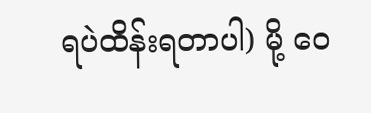ရပဲထိန်းရတာပါ) မို့ ဝေ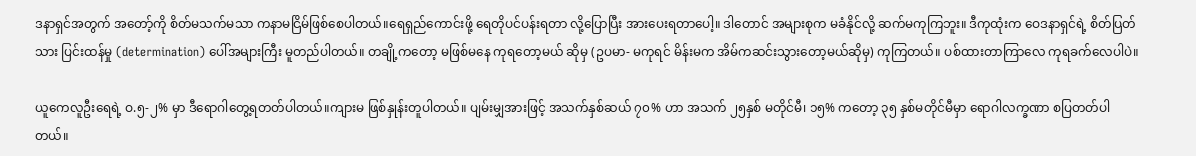ဒနာရှင်အတွက် အတော့်ကို စိတ်မသက်မသာ ကနာမငြိမ်ဖြစ်စေပါတယ်။ရေရှည်ကောင်းဖို့ ရေတိုပင်ပန်းရတာ လို့ပြောပြီး အားပေးရတာပေါ့။ ဒါတောင် အများစုက မခံနိုင်လို့ ဆက်မကုကြဘူး။ ဒီကုထုံးက ဝေဒနာရှင်ရဲ့ စိတ်ပြတ်သား ပြင်းထန်မှု (determination) ပေါ်အများကြီး မူတည်ပါတယ်။ တချို့ကတော့ မဖြစ်မနေ ကုရတော့မယ် ဆိုမှ (ဥပမာ- မကုရင် မိန်းမက အိမ်ကဆင်းသွားတော့မယ်ဆိုမှ) ကုကြတယ်။ ပစ်ထားတာကြာလေ ကုရခက်လေပါပဲ။

ယူကေလူဦးရေရဲ့ ဝ.၅-၂% မှာ ဒီရောဂါတွေ့ရတတ်ပါတယ်။ကျားမ ဖြစ်နှုန်းတူပါတယ်။ ပျမ်းမျှအားဖြင့် အသက်နှစ်ဆယ် ၇၀% ဟာ အသက် ၂၅နှစ် မတိုင်မီ၊ ၁၅% ကတော့ ၃၅ နှစ်မတိုင်မီမှာ ရောဂါလက္ခဏာ စပြတတ်ပါတယ်။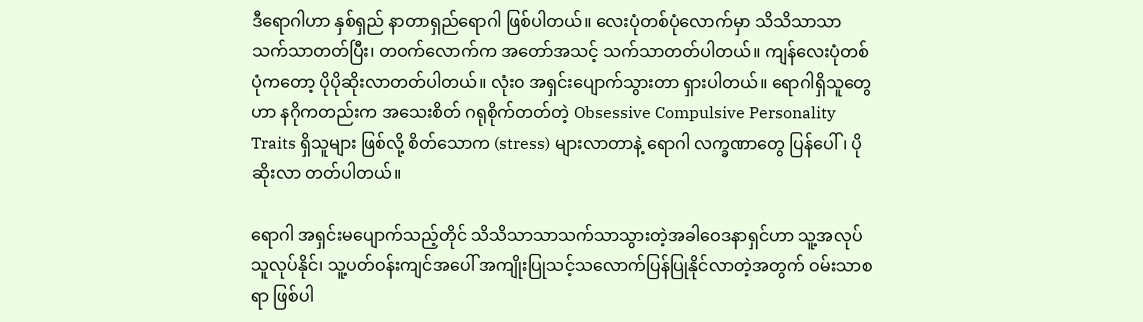ဒီရောဂါဟာ နှစ်ရှည် နာတာရှည်ရောဂါ ဖြစ်ပါတယ်။ လေးပုံတစ်ပုံလောက်မှာ သိသိသာသာ သက်သာတတ်ပြီး၊ တဝက်လောက်က အတော်အသင့် သက်သာတတ်ပါတယ်။ ကျန်လေးပုံတစ်ပုံကတော့ ပိုပိုဆိုးလာတတ်ပါတယ်။ လုံး၀ အရှင်းပျောက်သွားတာ ရှားပါတယ်။ ရောဂါရှိသူတွေဟာ နဂိုကတည်းက အသေးစိတ် ဂရုစိုက်တတ်တဲ့ Obsessive Compulsive Personality Traits ရှိသူများ ဖြစ်လို့ စိတ်သောက (stress) များလာတာနဲ့ ရောဂါ လက္ခဏာတွေ ပြန်ပေါ်၊ ပိုဆိုးလာ တတ်ပါတယ်။

ရောဂါ အရှင်းမပျောက်သည့်တိုင် သိသိသာသာသက်သာသွားတဲ့အခါဝေဒနာရှင်ဟာ သူ့အလုပ် သူလုပ်နိုင်၊ သူ့ပတ်ဝန်းကျင်အပေါ် အကျိုးပြုသင့်သလောက်ပြန်ပြုနိုင်လာတဲ့အတွက် ဝမ်းသာစရာ ဖြစ်ပါ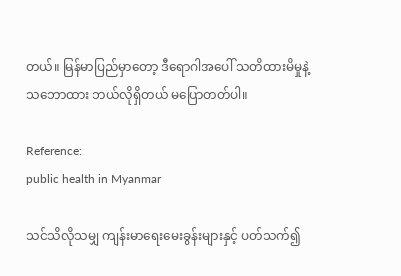တယ်။ မြန်မာပြည်မှာတော့ ဒီရောဂါအပေါ် သတိထားမိမှုနဲ့ သဘောထား ဘယ်လိုရှိတယ် မပြောတတ်ပါ။

Reference:
public health in Myanmar

သင်သိလိုသမျှ ကျန်းမာရေးမေးခွန်းများနှင့် ပတ်သက်၍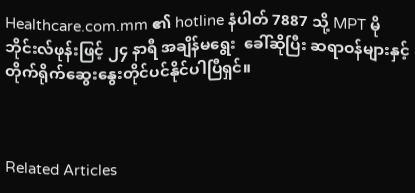Healthcare.com.mm ၏ hotline နံပါတ် 7887 သို့ MPT မိုဘိုင်းလ်ဖုန်းဖြင့် ၂၄ နာရီ အချိန်မရွေး  ခေါ်ဆိုပြီး ဆရာဝန်များနှင့် တိုက်ရိုက်ဆွေးနွေးတိုင်ပင်နိုင်ပါပြီရှင်။



Related Articles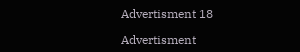Advertisment 18

Advertisment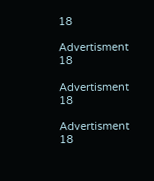18

Advertisment 18

Advertisment 18

Advertisment 18